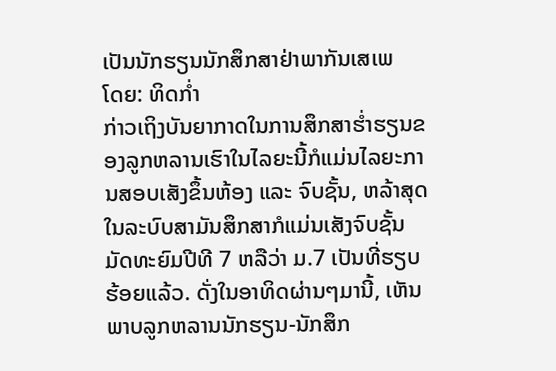ເປັນນັກຮຽນນັກສຶກສາຢ່າພາກັນເສເພ
ໂດຍ: ທິດກໍ່າ
ກ່າວເຖິງບັນຍາກາດໃນການສຶກສາຮໍ່າຮຽນຂອງລູກຫລານເຮົາໃນໄລຍະນີ້ກໍແມ່ນໄລຍະການສອບເສັງຂຶ້ນຫ້ອງ ແລະ ຈົບຊັ້ນ, ຫລ້າສຸດໃນລະບົບສາມັນສຶກສາກໍແມ່ນເສັງຈົບຊັ້ນມັດທະຍົມປີທີ 7 ຫລືວ່າ ມ.7 ເປັນທີ່ຮຽບຮ້ອຍແລ້ວ. ດັ່ງໃນອາທິດຜ່ານໆມານີ້, ເຫັນພາບລູກຫລານນັກຮຽນ-ນັກສຶກ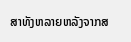ສາທັງຫລາຍຫລັງຈາກສ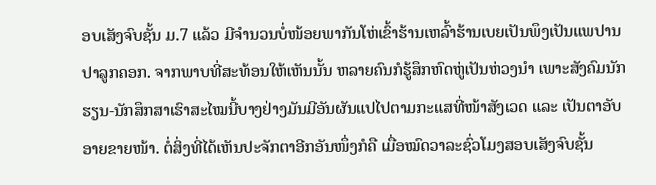ອບເສັງຈົບຊັ້ນ ມ.7 ແລ້ວ ມີຈຳນວນບໍ່ໜ້ອຍພາກັນໂຫ່ເຂົ້າຮ້ານເຫລົ້າຮ້ານເບຍເປັນພຶງເປັນແພປານປາລູກຄອກ. ຈາກພາບທີ່ສະທ້ອນໃຫ້ເຫັນນັ້ນ ຫລາຍຄົນກໍຮູ້ສຶກຫົດຫູ່ເປັນຫ່ວງນຳ ເພາະສັງຄົມນັກຮຽນ-ນັກສຶກສາເຮົາສະໄໝນີ້ບາງຢ່າງມັນມີອັນຜັນແປໄປຕາມກະແສທີ່ໜ້າສັງເວດ ແລະ ເປັນຕາອັບອາຍຂາຍໜ້າ. ຕໍ່ສິ່ງທີ່ໄດ້ເຫັນປະຈັກຕາອີກອັນໜຶ່ງກໍຄື ເມື່ອໝົດວາລະຊົ່ວໂມງສອບເສັງຈົບຊັ້ນ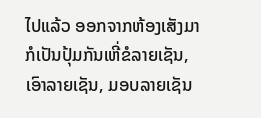ໄປແລ້ວ ອອກຈາກຫ້ອງເສັງມາກໍເປັນປຸ້ມກັນເຫີ່ຂໍລາຍເຊັນ, ເອົາລາຍເຊັນ, ມອບລາຍເຊັນ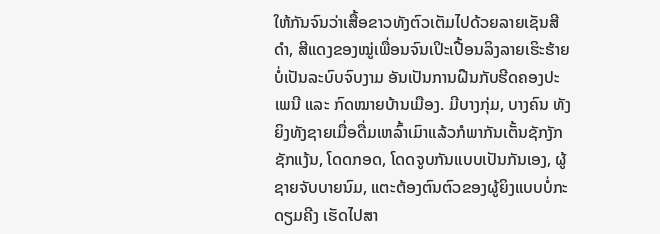ໃຫ້ກັນຈົນວ່າເສື້ອຂາວທັງຕົວເຕັມໄປດ້ວຍລາຍເຊັນສີດຳ, ສີແດງຂອງໝູ່ເພື່ອນຈົນເປິະເປື້ອນລິງລາຍເຮິະຮ້າຍບໍ່ເປັນລະບົບຈົບງາມ ອັນເປັນການຝືນກັບຮີດຄອງປະເພນີ ແລະ ກົດໝາຍບ້ານເມືອງ. ມີບາງກຸ່ມ, ບາງຄົນ ທັງຍິງທັງຊາຍເມື່ອດື່ມເຫລົ້າເມົາແລ້ວກໍພາກັນເຕັ້ນຊັກງັກຊັກແງ້ນ, ໂດດກອດ, ໂດດຈູບກັນແບບເປັນກັນເອງ, ຜູ້ຊາຍຈັບບາຍນົມ, ແຕະຕ້ອງຕົນຕົວຂອງຜູ້ຍິງແບບບໍ່ກະດຽມຄີງ ເຮັດໄປສາ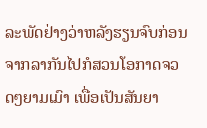ລະພັດຢ່າງວ່າຫລັງຮຽນຈົບກ່ອນຈາກລາກັນໄປກໍສວນໂອກາດຈວດໆຍາມເມົາ ເພື່ອເປັນສັນຍາ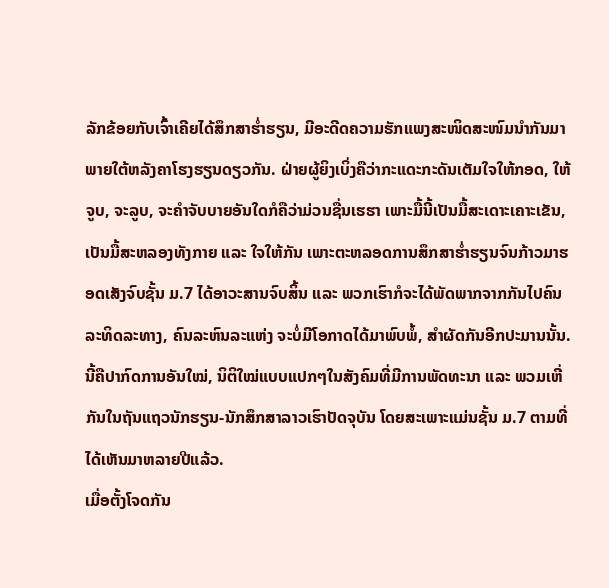ລັກຂ້ອຍກັບເຈົ້າເຄີຍໄດ້ສຶກສາຮໍ່າຮຽນ, ມີອະດີດຄວາມຮັກແພງສະໜິດສະໜົມນຳກັນມາ ພາຍໃຕ້ຫລັງຄາໂຮງຮຽນດຽວກັນ. ຝ່າຍຜູ້ຍິງເບິ່ງຄືວ່າກະແດະກະດັນເຕັມໃຈໃຫ້ກອດ, ໃຫ້ຈູບ, ຈະລູບ, ຈະຄຳຈັບບາຍອັນໃດກໍຄືວ່າມ່ວນຊື່ນເຮຮາ ເພາະມື້ນີ້ເປັນມື້ສະເດາະເຄາະເຂັນ, ເປັນມື້ສະຫລອງທັງກາຍ ແລະ ໃຈໃຫ້ກັນ ເພາະຕະຫລອດການສຶກສາຮໍ່າຮຽນຈົນກ້າວມາຮອດເສັງຈົບຊັ້ນ ມ.7 ໄດ້ອາວະສານຈົບສິ້ນ ແລະ ພວກເຮົາກໍຈະໄດ້ພັດພາກຈາກກັນໄປຄົນລະທິດລະທາງ, ຄົນລະຫົນລະແຫ່ງ ຈະບໍ່ມີໂອກາດໄດ້ມາພົບພໍ້, ສຳຜັດກັນອີກປະມານນັ້ນ. ນີ້ຄືປາກົດການອັນໃໝ່, ນິຕິໃໝ່ແບບແປກໆໃນສັງຄົມທີ່ມີການພັດທະນາ ແລະ ພວມເຫີ່ກັນໃນຖັນແຖວນັກຮຽນ-ນັກສຶກສາລາວເຮົາປັດຈຸບັນ ໂດຍສະເພາະແມ່ນຊັ້ນ ມ.7 ຕາມທີ່ໄດ້ເຫັນມາຫລາຍປີແລ້ວ.
ເມື່ອຕັ້ງໂຈດກັນ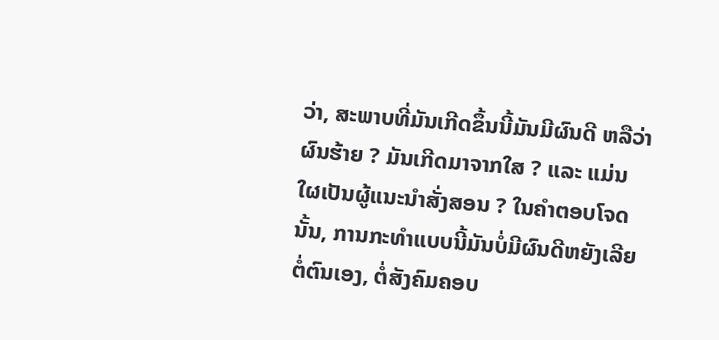ວ່າ, ສະພາບທີ່ມັນເກີດຂຶ້ນນີ້ມັນມີຜົນດີ ຫລືວ່າ ຜົນຮ້າຍ ? ມັນເກີດມາຈາກໃສ ? ແລະ ແມ່ນໃຜເປັນຜູ້ແນະນຳສັ່ງສອນ ? ໃນຄຳຕອບໂຈດນັ້ນ, ການກະທຳແບບນີ້ມັນບໍ່ມີຜົນດີຫຍັງເລີຍຕໍ່ຕົນເອງ, ຕໍ່ສັງຄົມຄອບ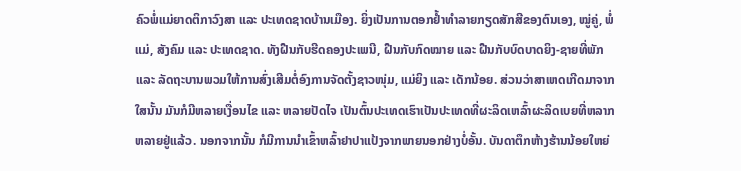ຄົວພໍ່ແມ່ຍາດຕິກາວົງສາ ແລະ ປະເທດຊາດບ້ານເມືອງ. ຍິ່ງເປັນການຕອກຢ້ຳທຳລາຍກຽດສັກສີຂອງຕົນເອງ, ໝູ່ຄູ່, ພໍ່ແມ່, ສັງຄົມ ແລະ ປະເທດຊາດ. ທັງຝືນກັບຮີດຄອງປະເພນີ, ຝືນກັບກົດໝາຍ ແລະ ຝືນກັບບົດບາດຍິງ-ຊາຍທີ່ພັກ ແລະ ລັດຖະບານພວມໃຫ້ການສົ່ງເສີມຕໍ່ອົງການຈັດຕັ້ງຊາວໜຸ່ມ, ແມ່ຍິງ ແລະ ເດັກນ້ອຍ. ສ່ວນວ່າສາເຫດເກີດມາຈາກໃສນັ້ນ ມັນກໍມີຫລາຍເງື່ອນໄຂ ແລະ ຫລາຍປັດໄຈ ເປັນຕົ້ນປະເທດເຮົາເປັນປະເທດທີ່ຜະລິດເຫລົ້າຜະລິດເບຍທີ່ຫລາກຫລາຍຢູ່ແລ້ວ. ນອກຈາກນັ້ນ ກໍມີການນຳເຂົ້າຫລົ້າຢາປາແປ້ງຈາກພາຍນອກຢ່າງບໍ່ອັ້ນ. ບັນດາຕຶກຫ້າງຮ້ານນ້ອຍໃຫຍ່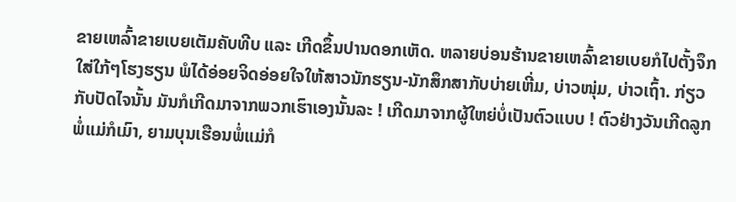ຂາຍເຫລົ້າຂາຍເບຍເຕັມຄັບທີບ ແລະ ເກີດຂຶ້ນປານດອກເຫັດ. ຫລາຍບ່ອນຮ້ານຂາຍເຫລົ້າຂາຍເບຍກໍໄປຕັ້ງຈຶກໃສ່ໃກ້ໆໂຮງຮຽນ ພໍໄດ້ອ່ອຍຈິດອ່ອຍໃຈໃຫ້ສາວນັກຮຽນ-ນັກສຶກສາກັບບ່າຍເຫີ່ມ, ບ່າວໜຸ່ມ, ບ່າວເຖົ້າ. ກ່ຽວກັບປັດໄຈນັ້ນ ມັນກໍເກີດມາຈາກພວກເຮົາເອງນັ້ນລະ ! ເກີດມາຈາກຜູ້ໃຫຍ່ບໍ່ເປັນຕົວແບບ ! ຕົວຢ່າງວັນເກີດລູກ ພໍ່ແມ່ກໍເມົາ, ຍາມບຸນເຮືອນພໍ່ແມ່ກໍ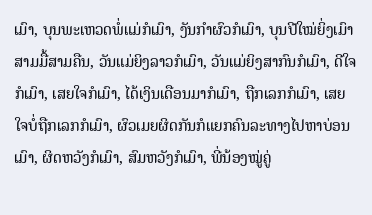ເມົາ, ບຸນພະເຫວດພໍ່ແມ່ກໍເມົາ, ງັນກຳຜົວກໍເມົາ, ບຸນປີໃໝ່ຍິ່ງເມົາສາມມື້ສາມຄືນ, ວັນແມ່ຍິງລາວກໍເມົາ, ວັນແມ່ຍິງສາກົນກໍເມົາ, ດີໃຈກໍເມົາ, ເສຍໃຈກໍເມົາ, ໄດ້ເງິນເດືອນມາກໍເມົາ, ຖືກເລກກໍເມົາ, ເສຍໃຈບໍ່ຖືກເລກກໍເມົາ, ຜົວເມຍຜິດກັນກໍແຍກຄົນລະທາງໄປຫາບ່ອນເມົາ, ຜິດຫວັງກໍເມົາ, ສົມຫວັງກໍເມົາ, ພີ່ນ້ອງໝູ່ຄູ່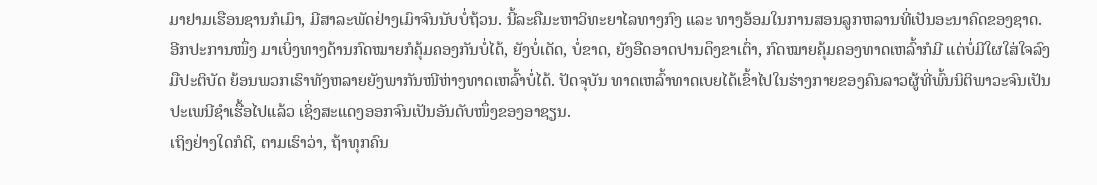ມາຢາມເຮືອນຊານກໍເມົາ, ມີສາລະພັດຢ່າງເມົາຈົນນັບບໍ່ຖ້ວນ. ນີ້ລະຄືມະຫາວິທະຍາໄລທາງກົງ ແລະ ທາງອ້ອມໃນການສອນລູກຫລານທີ່ເປັນອະນາຄົດຂອງຊາດ.
ອີກປະການໜຶ່ງ ມາເບິ່ງທາງດ້ານກົດໝາຍກໍຄຸ້ມຄອງກັນບໍ່ໄດ້, ຍັງບໍ່ເດັດ, ບໍ່ຂາດ, ຍັງອືດອາດປານດຶງຂາເຕົ່າ, ກົດໝາຍຄຸ້ມຄອງທາດເຫລົ້າກໍມີ ແຕ່ບໍ່ມີໃຜໃສ່ໃຈລົງມືປະຕິບັດ ຍ້ອນພວກເຮົາທັງຫລາຍຍັງພາກັນໜີຫ່າງທາດເຫລົ້າບໍ່ໄດ້. ປັດຈຸບັນ ທາດເຫລົ້າທາດເບຍໄດ້ເຂົ້າໄປໃນຮ່າງກາຍຂອງຄົນລາວຜູ້ທີ່ພົ້ນນິຕິພາວະຈົນເປັນປະເພນີຊຳເຮື້ອໄປແລ້ວ ເຊິ່ງສະແດງອອກຈົນເປັນອັນດັບໜຶ່ງຂອງອາຊຽນ.
ເຖິງຢ່າງໃດກໍດີ, ຕາມເຮົາວ່າ, ຖ້າທຸກຄົນ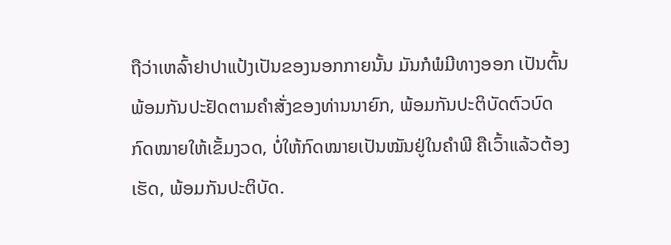ຖືວ່າເຫລົ້າຢາປາແປ້ງເປັນຂອງນອກກາຍນັ້ນ ມັນກໍພໍມີທາງອອກ ເປັນຕົ້ນພ້ອມກັນປະຢັດຕາມຄຳສັ່ງຂອງທ່ານນາຍົກ, ພ້ອມກັນປະຕິບັດຕົວບົດກົດໝາຍໃຫ້ເຂັ້ມງວດ, ບໍ່ໃຫ້ກົດໝາຍເປັນໝັນຢູ່ໃນຄຳພີ ຄືເວົ້າແລ້ວຕ້ອງເຮັດ, ພ້ອມກັນປະຕິບັດ.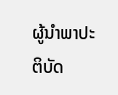ຜູ້ນຳພາປະຕິບັດ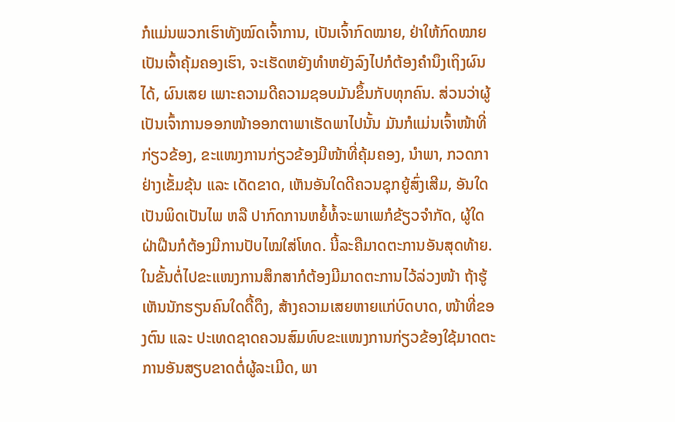ກໍແມ່ນພວກເຮົາທັງໝົດເຈົ້າການ, ເປັນເຈົ້າກົດໝາຍ, ຢ່າໃຫ້ກົດໝາຍເປັນເຈົ້າຄຸ້ມຄອງເຮົາ, ຈະເຮັດຫຍັງທຳຫຍັງລົງໄປກໍຕ້ອງຄຳນຶງເຖິງຜົນໄດ້, ຜົນເສຍ ເພາະຄວາມດີຄວາມຊອບມັນຂຶ້ນກັບທຸກຄົນ. ສ່ວນວ່າຜູ້ເປັນເຈົ້າການອອກໜ້າອອກຕາພາເຮັດພາໄປນັ້ນ ມັນກໍແມ່ນເຈົ້າໜ້າທີ່ກ່ຽວຂ້ອງ, ຂະແໜງການກ່ຽວຂ້ອງມີໜ້າທີ່ຄຸ້ມຄອງ, ນຳພາ, ກວດກາຢ່າງເຂັ້ມຂຸ້ນ ແລະ ເດັດຂາດ, ເຫັນອັນໃດດີຄວນຊຸກຍູ້ສົ່ງເສີມ, ອັນໃດເປັນພິດເປັນໄພ ຫລື ປາກົດການຫຍໍ້ທໍ້ຈະພາເພກໍຂ້ຽວຈຳກັດ, ຜູ້ໃດຝ່າຝືນກໍຕ້ອງມີການປັບໄໝໃສ່ໂທດ. ນີ້ລະຄືມາດຕະການອັນສຸດທ້າຍ. ໃນຂັ້ນຕໍ່ໄປຂະແໜງການສຶກສາກໍຕ້ອງມີມາດຕະການໄວ້ລ່ວງໜ້າ ຖ້າຮູ້ເຫັນນັກຮຽນຄົນໃດດື້ດຶງ, ສ້າງຄວາມເສຍຫາຍແກ່ບົດບາດ, ໜ້າທີ່ຂອງຕົນ ແລະ ປະເທດຊາດຄວນສົມທົບຂະແໜງການກ່ຽວຂ້ອງໃຊ້ມາດຕະການອັນສຽບຂາດຕໍ່ຜູ້ລະເມີດ, ພາ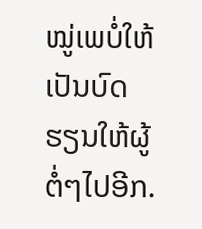ໝູ່ເພບໍ່ໃຫ້ເປັນບົດຮຽນໃຫ້ຜູ້ຕໍ່ໆໄປອີກ.